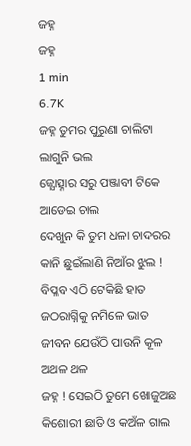ଜହ୍ନ
ଜହ୍ନ
1 min
6.7K
ଜହ୍ନ ତୁମର ପୁରୁଣା ଚାଲିଟା
ଲାଗୁନି ଭଲ
ଜ୍ଯୋତ୍ସ୍ନାର ସରୁ ପଞ୍ଜାବୀ ଟିକେ
ଆଡେଇ ଚାଲ
ଦେଖୁନ କି ତୁମ ଧଳା ଚାଦରର
କାନି ଛୁଇଁଲାଣି ନିଆଁର ଝୁଲ !
ବିପ୍ଳବ ଏଠି ଟେକିଛି ହାତ
ଜଠରାଗ୍ନିକୁ ନମିଳେ ଭାତ
ଜୀବନ ଯେଉଁଠି ପାଉନି କୂଳ
ଅଥଳ ଥଳ
ଜହ୍ନ ! ସେଇଠି ତୁମେ ଖୋଜୁଅଛ
କିଶୋରୀ ଛାତି ଓ କଅଁଳ ଗାଲ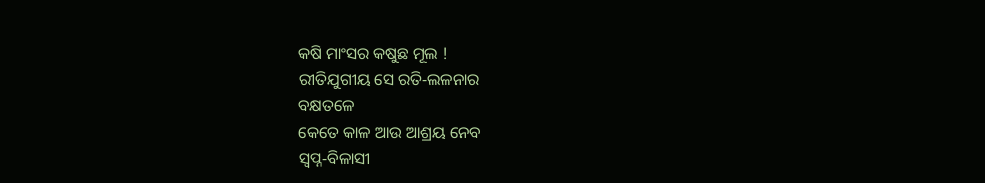କଷି ମାଂସର କଷୁଛ ମୂଲ !
ରୀତିଯୁଗୀୟ ସେ ରତି‐ଲଳନାର
ବକ୍ଷତଳେ
କେତେ କାଳ ଆଉ ଆଶ୍ରୟ ନେବ
ସ୍ବପ୍ନ‐ବିଳାସୀ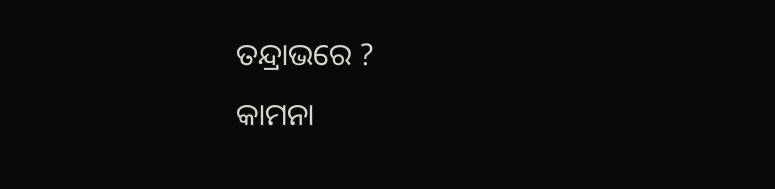ତନ୍ଦ୍ରାଭରେ ?
କାମନା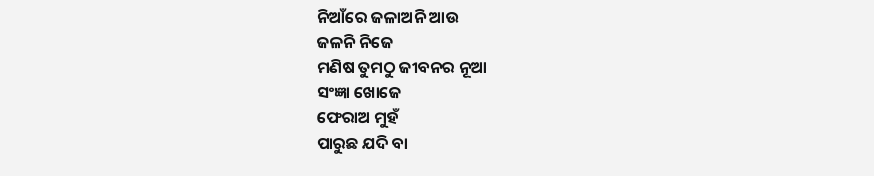ନିଆଁରେ ଜଳାଅନି ଆଉ
ଜଳନି ନିଜେ
ମଣିଷ ତୁମଠୁ ଜୀବନର ନୂଆ
ସଂଜ୍ଞା ଖୋଜେ
ଫେରାଅ ମୁହଁ
ପାରୁଛ ଯଦି ବା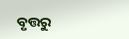ବୃତ୍ତରୁ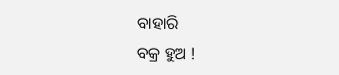ବାହାରି
ବକ୍ର ହୁଅ !